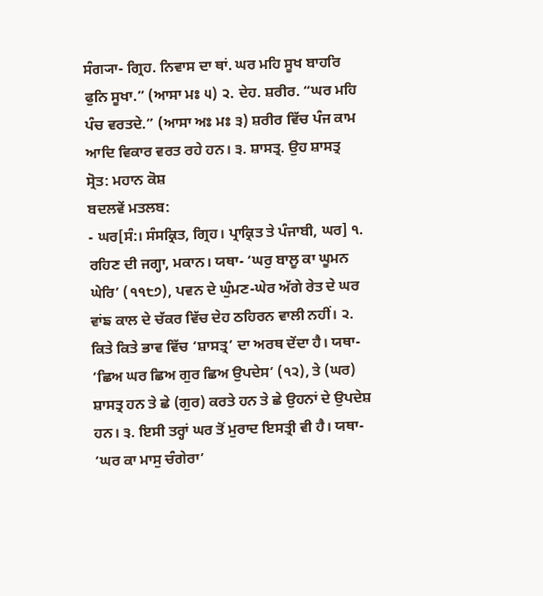ਸੰਗ੍ਯਾ- ਗ੍ਰਿਹ. ਨਿਵਾਸ ਦਾ ਥਾਂ. ਘਰ ਮਹਿ ਸੂਖ ਬਾਹਰਿ ਫੁਨਿ ਸੂਖਾ.” (ਆਸਾ ਮਃ ੫) ੨. ਦੇਹ. ਸ਼ਰੀਰ. “ਘਰ ਮਹਿ ਪੰਚ ਵਰਤਦੇ.” (ਆਸਾ ਅਃ ਮਃ ੩) ਸ਼ਰੀਰ ਵਿੱਚ ਪੰਜ ਕਾਮ ਆਦਿ ਵਿਕਾਰ ਵਰਤ ਰਹੇ ਹਨ। ੩. ਸ਼ਾਸਤ੍ਰ. ਉਹ ਸ਼ਾਸਤ੍ਰ
ਸ੍ਰੋਤ: ਮਹਾਨ ਕੋਸ਼
ਬਦਲਵੇਂ ਮਤਲਬ:
- ਘਰ[ਸੰ:। ਸੰਸਕ੍ਰਿਤ, ਗ੍ਰਿਹ। ਪ੍ਰਾਕ੍ਰਿਤ ਤੇ ਪੰਜਾਬੀ, ਘਰ] ੧. ਰਹਿਣ ਦੀ ਜਗ੍ਹਾ, ਮਕਾਨ। ਯਥਾ- ‘ਘਰੁ ਬਾਲੂ ਕਾ ਘੂਮਨ ਘੇਰਿ’ (੧੧੮੭), ਪਵਨ ਦੇ ਘੁੰਮਣ-ਘੇਰ ਅੱਗੇ ਰੇਤ ਦੇ ਘਰ ਵਾਂਙ ਕਾਲ ਦੇ ਚੱਕਰ ਵਿੱਚ ਦੇਹ ਠਹਿਰਨ ਵਾਲੀ ਨਹੀਂ। ੨. ਕਿਤੇ ਕਿਤੇ ਭਾਵ ਵਿੱਚ ‘ਸ਼ਾਸਤ੍ਰ’ ਦਾ ਅਰਥ ਦੇਂਦਾ ਹੈ। ਯਥਾ- ‘ਛਿਅ ਘਰ ਛਿਅ ਗੁਰ ਛਿਅ ਉਪਦੇਸ’ (੧੨), ਤੇ (ਘਰ) ਸ਼ਾਸਤ੍ਰ ਹਨ ਤੇ ਛੇ (ਗੁਰ) ਕਰਤੇ ਹਨ ਤੇ ਛੇ ਉਹਨਾਂ ਦੇ ਉਪਦੇਸ਼ ਹਨ। ੩. ਇਸੀ ਤਰ੍ਹਾਂ ਘਰ ਤੋਂ ਮੁਰਾਦ ਇਸਤ੍ਰੀ ਵੀ ਹੈ। ਯਥਾ- ‘ਘਰ ਕਾ ਮਾਸੁ ਚੰਗੇਰਾ’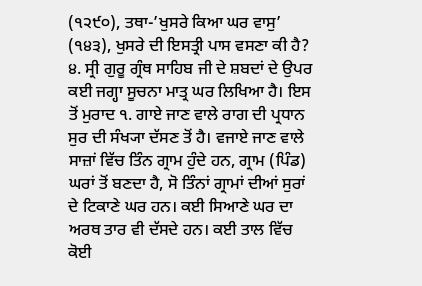(੧੨੯੦), ਤਥਾ-’ਖੁਸਰੇ ਕਿਆ ਘਰ ਵਾਸੁ’ (੧੪੩), ਖੁਸਰੇ ਦੀ ਇਸਤ੍ਰੀ ਪਾਸ ਵਸਣਾ ਕੀ ਹੈ? ੪. ਸ੍ਰੀ ਗੁਰੂ ਗ੍ਰੰਥ ਸਾਹਿਬ ਜੀ ਦੇ ਸ਼ਬਦਾਂ ਦੇ ਉਪਰ ਕਈ ਜਗ੍ਹਾ ਸੂਚਨਾ ਮਾਤ੍ਰ ਘਰ ਲਿਖਿਆ ਹੈ। ਇਸ ਤੋਂ ਮੁਰਾਦ ੧. ਗਾਏ ਜਾਣ ਵਾਲੇ ਰਾਗ ਦੀ ਪ੍ਰਧਾਨ ਸੁਰ ਦੀ ਸੰਖ੍ਯਾ ਦੱਸਣ ਤੋਂ ਹੈ। ਵਜਾਏ ਜਾਣ ਵਾਲੇ ਸਾਜ਼ਾਂ ਵਿੱਚ ਤਿੰਨ ਗ੍ਰਾਮ ਹੁੰਦੇ ਹਨ, ਗ੍ਰਾਮ (ਪਿੰਡ) ਘਰਾਂ ਤੋਂ ਬਣਦਾ ਹੈ, ਸੋ ਤਿੰਨਾਂ ਗ੍ਰਾਮਾਂ ਦੀਆਂ ਸੁਰਾਂ ਦੇ ਟਿਕਾਣੇ ਘਰ ਹਨ। ਕਈ ਸਿਆਣੇ ਘਰ ਦਾ ਅਰਥ ਤਾਰ ਵੀ ਦੱਸਦੇ ਹਨ। ਕਈ ਤਾਲ ਵਿੱਚ ਕੋਈ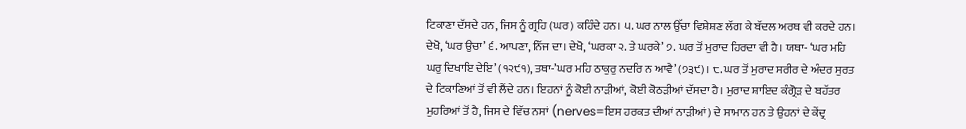ਟਿਕਾਣਾ ਦੱਸਦੇ ਹਨ, ਜਿਸ ਨੂੰ ਗ੍ਰਹਿ (ਘਰ) ਕਹਿੰਦੇ ਹਨ। ੫. ਘਰ ਨਾਲ ਉੱਚਾ ਵਿਸ਼ੇਸ਼ਣ ਲੱਗ ਕੇ ਬੱਦਲ ਅਰਥ ਵੀ ਕਰਦੇ ਹਨ। ਦੇਖੋ, ‘ਘਰ ਉਚਾ’ ੬. ਆਪਣਾ, ਨਿੱਜ ਦਾ। ਦੇਖੋ, ‘ਘਰਕਾ ੨. ਤੇ ਘਰਕੇ’ ੭. ਘਰ ਤੋਂ ਮੁਰਾਦ ਹਿਰਦਾ ਵੀ ਹੈ। ਯਥਾ- ‘ਘਰ ਮਹਿ ਘਰੁ ਦਿਖਾਇ ਦੇਇ’ (੧੨੯੧), ਤਥਾ-’ਘਰ ਮਹਿ ਠਾਕੁਰੁ ਨਦਰਿ ਨ ਆਵੈ’ (੭੩੯)। ੮. ਘਰ ਤੋਂ ਮੁਰਾਦ ਸਰੀਰ ਦੇ ਅੰਦਰ ਸੁਰਤ ਦੇ ਟਿਕਾਣਿਆਂ ਤੋਂ ਵੀ ਲੈਂਦੇ ਹਨ। ਇਹਨਾਂ ਨੂੰ ਕੋਈ ਨਾੜੀਆਂ, ਕੋਈ ਕੋਠੜੀਆਂ ਦੱਸਦਾ ਹੈ। ਮੁਰਾਦ ਸ਼ਾਇਦ ਕੰਗ੍ਰੋੜ ਦੇ ਬਹੱਤਰ ਮੁਹਰਿਆਂ ਤੋਂ ਹੈ, ਜਿਸ ਦੇ ਵਿੱਚ ਨਸਾਂ (nerves=ਇਸ ਹਰਕਤ ਦੀਆਂ ਨਾੜੀਆਂ) ਦੇ ਸਾਮਾਨ ਹਨ ਤੇ ਉਹਨਾਂ ਦੇ ਕੇਂਦ੍ਰ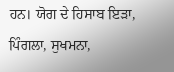ਹਨ। ਯੋਗ ਦੇ ਹਿਸਾਬ ਇੜਾ, ਪਿੰਗਲਾ, ਸੁਖਮਨਾ,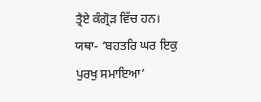ਤ੍ਰੈਏ ਕੰਗ੍ਰੋੜ ਵਿੱਚ ਹਨ। ਯਥਾ- ‘ਬਹਤਰਿ ਘਰ ਇਕੁ ਪੁਰਖੁ ਸਮਾਇਆ’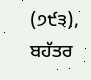(੭੯੩), ਬਹੱਤਰ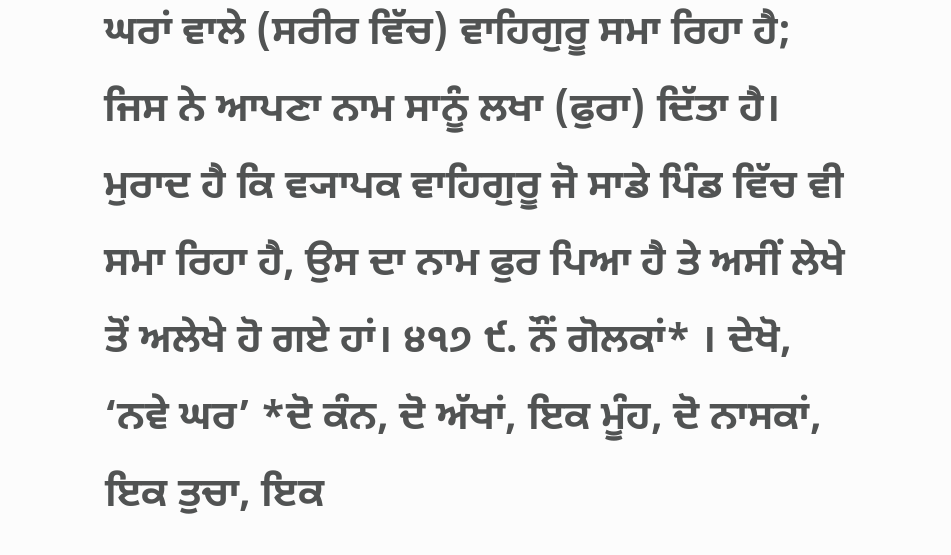ਘਰਾਂ ਵਾਲੇ (ਸਰੀਰ ਵਿੱਚ) ਵਾਹਿਗੁਰੂ ਸਮਾ ਰਿਹਾ ਹੈ; ਜਿਸ ਨੇ ਆਪਣਾ ਨਾਮ ਸਾਨੂੰ ਲਖਾ (ਫੁਰਾ) ਦਿੱਤਾ ਹੈ। ਮੁਰਾਦ ਹੈ ਕਿ ਵ੍ਯਾਪਕ ਵਾਹਿਗੁਰੂ ਜੋ ਸਾਡੇ ਪਿੰਡ ਵਿੱਚ ਵੀ ਸਮਾ ਰਿਹਾ ਹੈ, ਉਸ ਦਾ ਨਾਮ ਫੁਰ ਪਿਆ ਹੈ ਤੇ ਅਸੀਂ ਲੇਖੇ ਤੋਂ ਅਲੇਖੇ ਹੋ ਗਏ ਹਾਂ। ੪੧੭ ੯. ਨੌਂ ਗੋਲਕਾਂ* । ਦੇਖੋ, ‘ਨਵੇ ਘਰ’ *ਦੋ ਕੰਨ, ਦੋ ਅੱਖਾਂ, ਇਕ ਮੂੰਹ, ਦੋ ਨਾਸਕਾਂ, ਇਕ ਤੁਚਾ, ਇਕ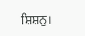ਸ਼ਿਸ਼ਨੁ।